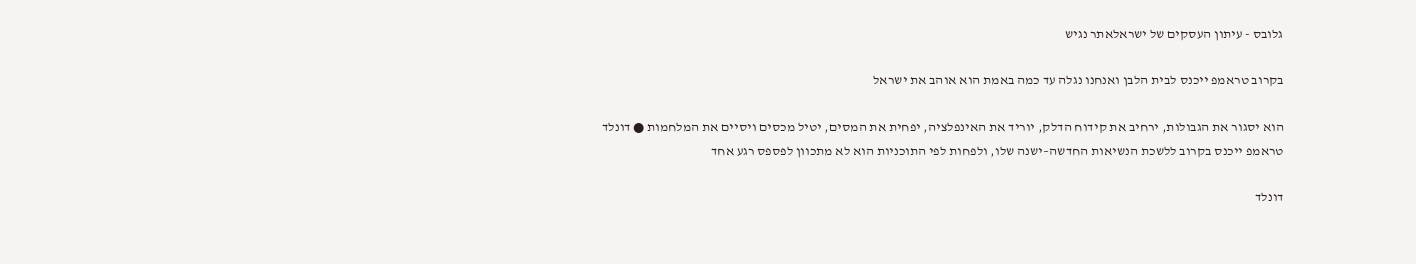גלובס - עיתון העסקים של ישראלאתר נגיש

בקרוב טראמפ ייכנס לבית הלבן ואנחנו נגלה עד כמה באמת הוא אוהב את ישראל

הוא יסגור את הגבולות, ירחיב את קידוח הדלק, יוריד את האינפלציה, יפחית את המסים, יטיל מכסים ויסיים את המלחמות ● דונלד טראמפ ייכנס בקרוב ללשכת הנשיאות החדשה–ישנה שלו, ולפחות לפי התוכניות הוא לא מתכוון לפספס רגע אחד

דונלד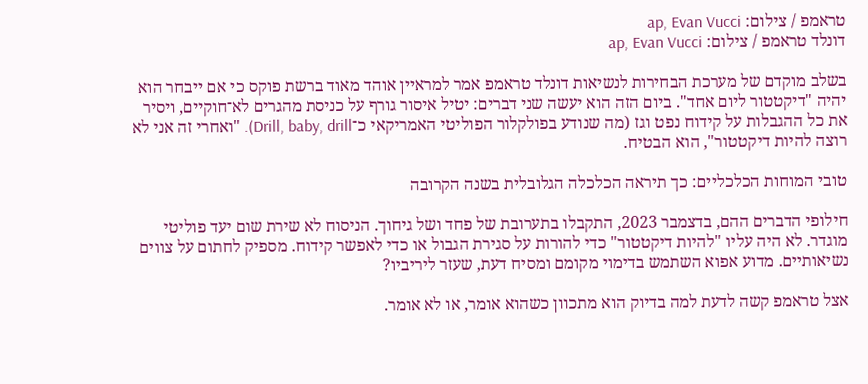טראמפ / צילום: ap, Evan Vucci
דונלד טראמפ / צילום: ap, Evan Vucci

בשלב מוקדם של מערכת הבחירות לנשיאות דונלד טראמפ אמר למראיין אוהד מאוד ברשת פוקס כי אם ייבחר הוא יהיה "דיקטטור ליום אחד". ביום הזה הוא יעשה שני דברים: יטיל איסור גורף על כניסת מהגרים לא־חוקיים, ויסיר את כל ההגבלות על קידוח נפט וגז (מה שנודע בפולקלור הפוליטי האמריקאי כ־Drill, baby, drill). "ואחרי זה אני לא רוצה להיות דיקטטור", הוא הבטיח.

טובי המוחות הכלכליים: כך תיראה הכלכלה הגלובלית בשנה הקרובה

חילופי הדברים ההם, בדצמבר 2023, התקבלו בתערובת של פחד ושל גיחוך. הניסוח לא שירת שום יעד פוליטי מוגדר. לא היה עליו "להיות דיקטטור" כדי להורות על סגירת הגבול או כדי לאפשר קידוח. מספיק לחתום על צווים נשיאותיים. מדוע אפוא השתמש בדימוי מקומם ומסיח דעת, שעזר ליריביו?

אצל טראמפ קשה לדעת למה בדיוק הוא מתכוון כשהוא אומר, או לא אומר.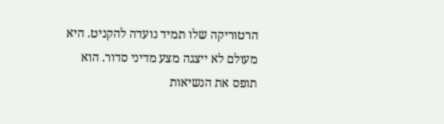הרטוריקה שלו תמיד נועדה להקניט. היא מעולם לא ייצגה מצע מדיני סדור. הוא תופס את הנשיאות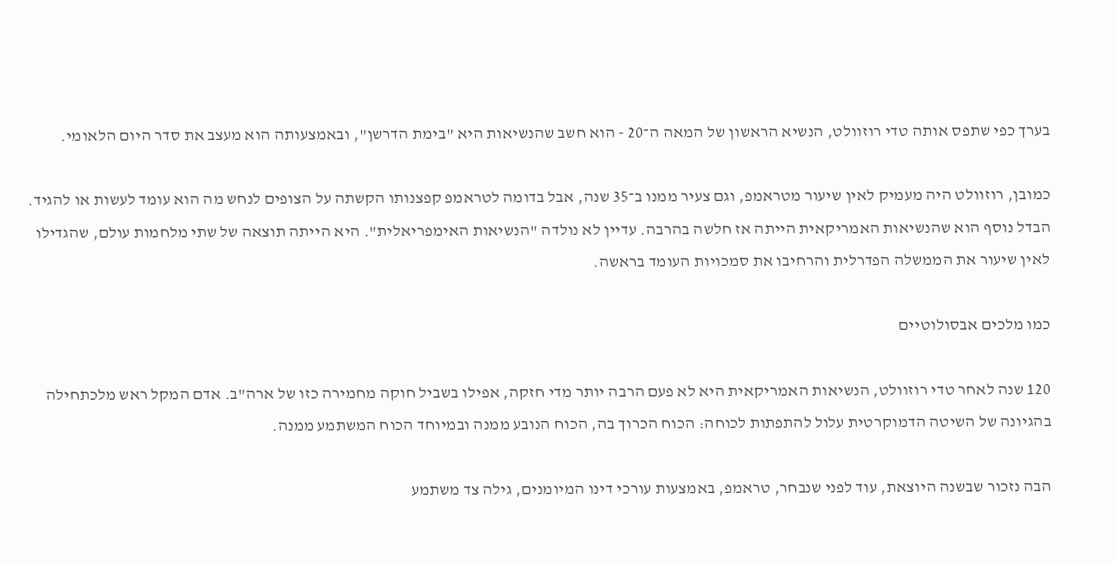בערך כפי שתפס אותה טדי רוזוולט, הנשיא הראשון של המאה ה־20 - הוא חשב שהנשיאות היא "בימת הדרשן", ובאמצעותה הוא מעצב את סדר היום הלאומי.

כמובן, רוזוולט היה מעמיק לאין שיעור מטראמפ, וגם צעיר ממנו ב־35 שנה, אבל בדומה לטראמפ קפצנותו הקשתה על הצופים לנחש מה הוא עומד לעשות או להגיד. הבדל נוסף הוא שהנשיאות האמריקאית הייתה אז חלשה בהרבה. עדיין לא נולדה "הנשיאות האימפריאלית". היא הייתה תוצאה של שתי מלחמות עולם, שהגדילו לאין שיעור את הממשלה הפדרלית והרחיבו את סמכויות העומד בראשה.

כמו מלכים אבסולוטיים

120 שנה לאחר טדי רוזוולט, הנשיאות האמריקאית היא לא פעם הרבה יותר מדי חזקה, אפילו בשביל חוקה מחמירה כזו של ארה"ב. אדם המקל ראש מלכתחילה בהגיונה של השיטה הדמוקרטית עלול להתפתות לכוחה: הכוח הכרוך בה, הכוח הנובע ממנה ובמיוחד הכוח המשתמע ממנה.

הבה נזכור שבשנה היוצאת, עוד לפני שנבחר, טראמפ, באמצעות עורכי דינו המיומנים, גילה צד משתמע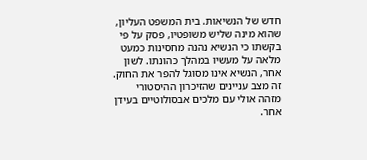חדש של הנשיאות. בית המשפט העליון, שהוא מינה שליש משופטיו, פסק על פי בקשתו כי הנשיא נהנה מחסינות כמעט מלאה על מעשיו במהלך כהונתו. לשון אחר, הנשיא אינו מסוגל להפר את החוק. זה מצב עניינים שהזיכרון ההיסטורי מזהה אולי עם מלכים אבסולוטיים בעידן אחר.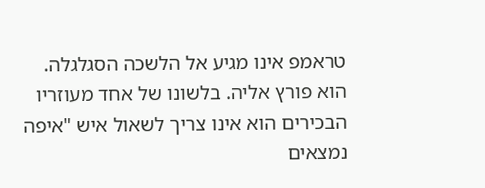טראמפ אינו מגיע אל הלשכה הסגלגלה. הוא פורץ אליה. בלשונו של אחד מעוזריו הבכירים הוא אינו צריך לשאול איש "איפה נמצאים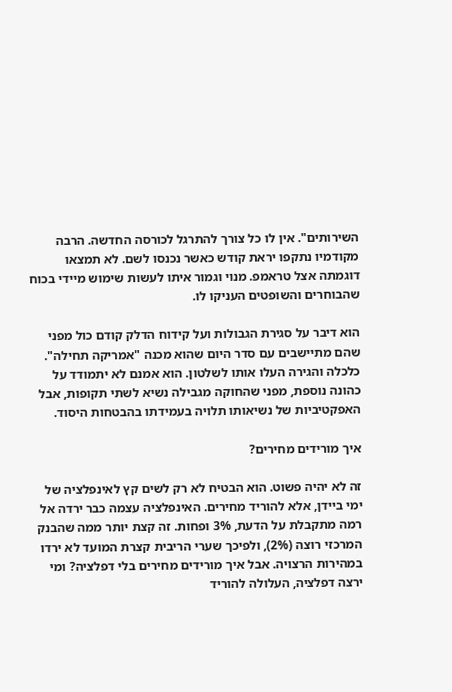השירותים". אין לו כל צורך להתרגל לכורסה החדשה. הרבה מקודמיו נתקפו יראת קודש כאשר נכנסו לשם. לא תמצאו דוגמתה אצל טראמפ. מנוי וגמור איתו לעשות שימוש מיידי בכוח שהבוחרים והשופטים העניקו לו.

הוא דיבר על סגירת הגבולות ועל קידוח הדלק קודם כול מפני שהם מתיישבים עם סדר היום שהוא מכנה "אמריקה תחילה". כלכלה והגירה העלו אותו לשלטון. הוא אמנם לא יתמודד על כהונה נוספת, מפני שהחוקה מגבילה נשיא לשתי תקופות, אבל האפקטיביות של נשיאותו תלויה בעמידתו בהבטחות היסוד.

איך מורידים מחירים?

זה לא יהיה פשוט. הוא הבטיח לא רק לשים קץ לאינפלציה של ימי ביידן, אלא להוריד מחירים. האינפלציה עצמה כבר ירדה אל רמה מתקבלת על הדעת, 3% ופחות. זה קצת יותר ממה שהבנק המרכזי רוצה (2%), ולפיכך שערי הריבית קצרת המועד לא ירדו במהירות הרצויה. אבל איך מורידים מחירים בלי דפלציה? ומי ירצה דפלציה, העלולה להוריד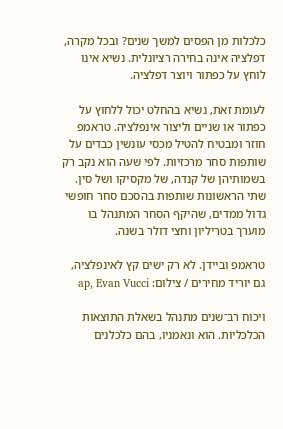כלכלות מן הפסים למשך שנים? ובכל מקרה, דפלציה אינה בחירה רציונלית. נשיא אינו לוחץ על כפתור ויוצר דפלציה.

לעומת זאת, נשיא בהחלט יכול ללחוץ על כפתור או שניים וליצור אינפלציה. טראמפ חוזר ומבטיח להטיל מכסי עונשין כבדים על שותפות סחר מרכזיות. לפי שעה הוא נקב רק בשמותיהן של קנדה, של מקסיקו ושל סין. שתי הראשונות שותפות בהסכם סחר חופשי גדול ממדים, שהיקף הסחר המתנהל בו מוערך בטריליון וחצי דולר בשנה.

טראמפ וביידן. לא רק ישים קץ לאינפלציה, גם יוריד מחירים / צילום: ap, Evan Vucci

ויכוח רב־שנים מתנהל בשאלת התוצאות הכלכליות. הוא ונאמניו, בהם כלכלנים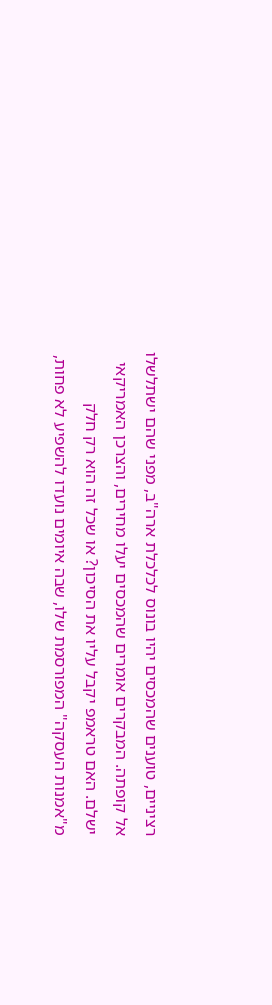רציניים, טוענים שהמכסים יהיו בונוס לכלכלת ארה"ב, מפני שהם ישתלשלו אל קופתה. המבקרים אומרים שהמכסים יעלו מחירים, והצרכן האמריקאי ישלם. האם טראמפ יקבל עליו את הסיכון? או שכל זה הוא רק חלק מ"אמנות העסקה" המפורסמת שלו, שבה איומים נועדו להשפיע לא פחות,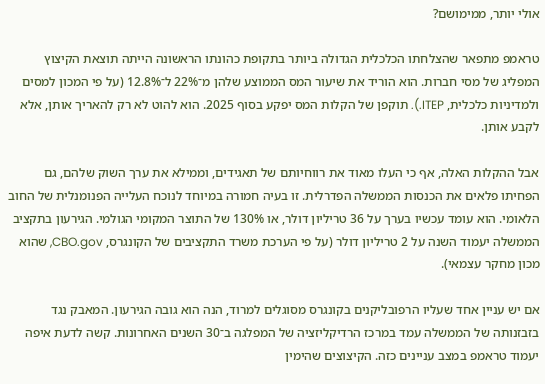אולי יותר, ממימושם?

טראמפ מתפאר שהצלחתו הכלכלית הגדולה ביותר בתקופת כהונתו הראשונה הייתה תוצאת הקיצוץ המפליג של מסי חברות. הוא הוריד את שיעור המס הממוצע שלהן מ־22% ל־12.8% (על פי המכון למסים ולמדיניות כלכלית, ITEP.). תוקפן של הקלות המס יפקע בסוף 2025. הוא להוט לא רק להאריך אותן, אלא לקבע אותן.

אבל ההקלות האלה, אף כי העלו מאוד את רווחיותם של תאגידים, וממילא את ערך השוק שלהם, גם הפחיתו פלאים את הכנסות הממשלה הפדרלית. זו בעיה חמורה במיוחד לנוכח העלייה הפנומנלית של החוב הלאומי. הוא עומד עכשיו בערך על 36 טריליון דולר, או 130% של התוצר המקומי הגולמי. הגירעון בתקציב הממשלה יעמוד השנה על 2 טריליון דולר (על פי הערכת משרד התקציבים של הקונגרס, CBO.gov, שהוא מכון מחקר עצמאי).

אם יש עניין אחד שעליו הרפובליקנים בקונגרס מסוגלים למרוד, הנה הוא גובה הגירעון. המאבק נגד בזבזנותה של הממשלה עמד במרכז הרדיקליזציה של המפלגה ב־30 השנים האחרונות. קשה לדעת איפה יעמוד טראמפ במצב עניינים כזה. הקיצוצים שהימין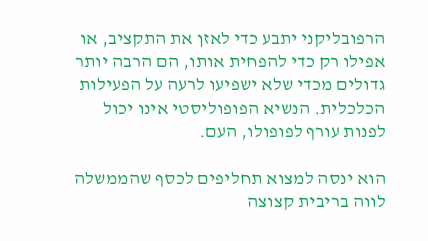הרפובליקני יתבע כדי לאזן את התקציב, או אפילו רק כדי להפחית אותו, הם הרבה יותר גדולים מכדי שלא ישפיעו לרעה על הפעילות הכלכלית. הנשיא הפופוליסטי אינו יכול לפנות עורף לפופולו, העם.

הוא ינסה למצוא תחליפים לכסף שהממשלה לווה בריבית קצוצה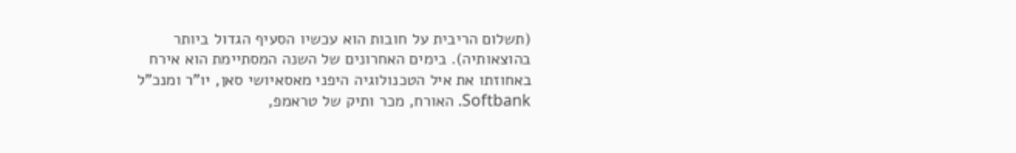(תשלום הריבית על חובות הוא עכשיו הסעיף הגדול ביותר בהוצאותיה). בימים האחרונים של השנה המסתיימת הוא אירח באחוזתו את איל הטכנולוגיה היפני מאסאיושי סאן, יו"ר ומנכ"ל Softbank. האורח, מכר ותיק של טראמפ,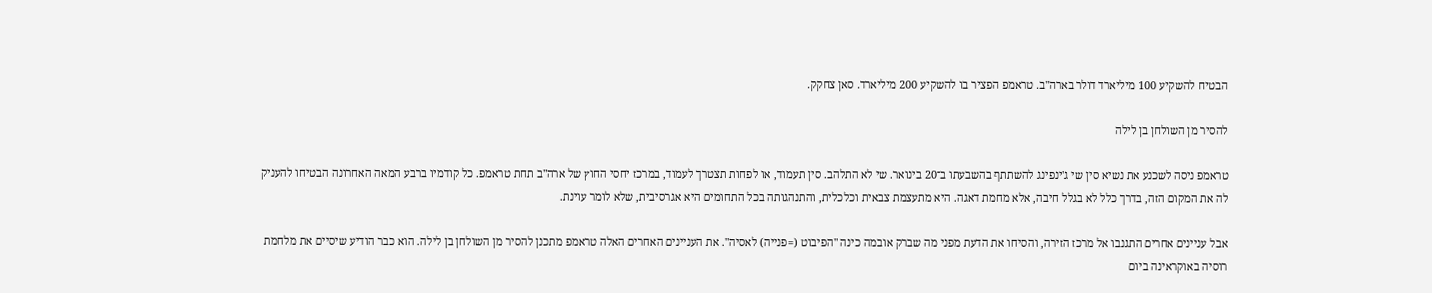הבטיח להשקיע 100 מיליארד דולר בארה"ב. טראמפ הפציר בו להשקיע 200 מיליארד. סאן צחקק.

להסיר מן השולחן בן לילה

טראמפ ניסה לשכנע את נשיא סין שי ג'ינפינג להשתתף בהשבעתו ב־20 בינואר. שי לא התלהב. סין תעמוד, או לפחות תצטרך לעמוד, במרכז יחסי החוץ של ארה"ב תחת טראמפ. כל קודמיו ברבע המאה האחרונה הבטיחו להעניק לה את המקום הזה, בדרך כלל לא בגלל חיבה, אלא מחמת דאגה. היא מתעצמת צבאית וכלכלית, והתנהגותה בכל התחומים היא אגרסיבית, שלא לומר עוינת.

אבל עניינים אחרים התגנבו אל מרכז הזירה, והסיחו את הדעת מפני מה שברק אובמה כינה "הפיבוט (=פנייה) לאסיה". את העניינים האחרים האלה טראמפ מתכנן להסיר מן השולחן בן לילה. הוא כבר הודיע שיסיים את מלחמת רוסיה באוקראינה ביום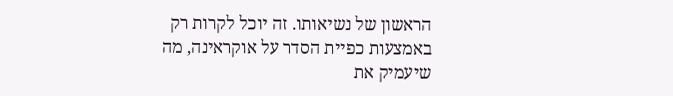הראשון של נשיאותו. זה יוכל לקרות רק באמצעות כפיית הסדר על אוקראינה, מה שיעמיק את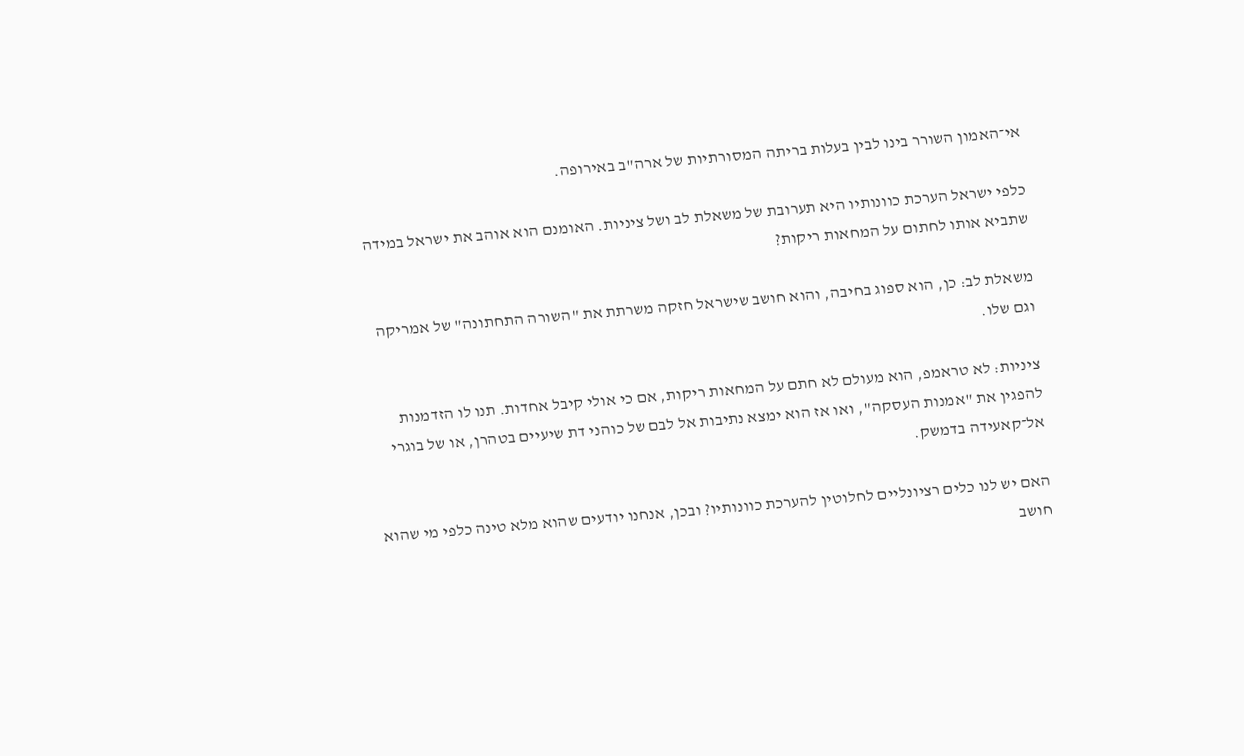אי־האמון השורר בינו לבין בעלות בריתה המסורתיות של ארה"ב באירופה.

כלפי ישראל הערכת כוונותיו היא תערובת של משאלת לב ושל ציניות. האומנם הוא אוהב את ישראל במידה שתביא אותו לחתום על המחאות ריקות?

משאלת לב: כן, הוא ספוג בחיבה, והוא חושב שישראל חזקה משרתת את "השורה התחתונה" של אמריקה וגם שלו.

ציניות: לא טראמפ, הוא מעולם לא חתם על המחאות ריקות, אם כי אולי קיבל אחדות. תנו לו הזדמנות להפגין את "אמנות העסקה", ואו אז הוא ימצא נתיבות אל לבם של כוהני דת שיעיים בטהרן, או של בוגרי אל־קאעידה בדמשק.

האם יש לנו כלים רציונליים לחלוטין להערכת כוונותיו? ובכן, אנחנו יודעים שהוא מלא טינה כלפי מי שהוא חושב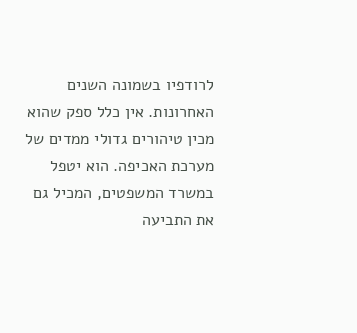לרודפיו בשמונה השנים האחרונות. אין כלל ספק שהוא מכין טיהורים גדולי ממדים של מערכת האכיפה. הוא יטפל במשרד המשפטים, המכיל גם את התביעה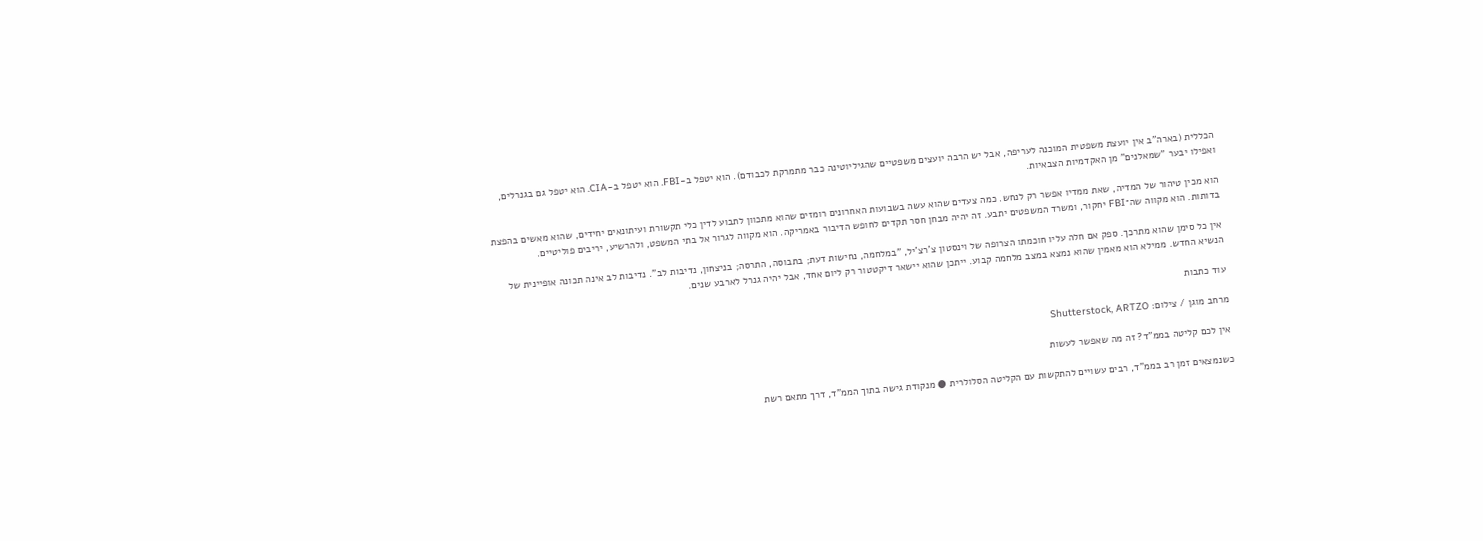הכללית (בארה"ב אין יועצת משפטית המוכנה לעריפה, אבל יש הרבה יועצים משפטיים שהגיליוטינה כבר מתמרקת לכבודם). הוא יטפל ב-FBI. הוא יטפל ב-CIA. הוא יטפל גם בגנרלים, ואפילו יבער "שמאלנים" מן האקדמיות הצבאיות.

הוא מכין טיהור של המדיה, שאת ממדיו אפשר רק לנחש. כמה צעדים שהוא עשה בשבועות האחרונים רומזים שהוא מתכוון לתבוע לדין כלי תקשורת ועיתונאים יחידים, שהוא מאשים בהפצת בדותות. הוא מקווה שה־FBI יחקור, ומשרד המשפטים יתבע. זה יהיה מבחן חסר תקדים לחופש הדיבור באמריקה. הוא מקווה לגרור אל בתי המשפט, ולהרשיע, יריבים פוליטיים.

אין כל סימן שהוא מתרכך. ספק אם חלה עליו חוכמתו הצרופה של וינסטון צ'רצ'יל, "במלחמה, נחישות דעת; בתבוסה, התרסה; בניצחון, נדיבות לב". נדיבות לב אינה תכונה אופיינית של הנשיא החדש. ממילא הוא מאמין שהוא נמצא במצב מלחמה קבוע. ייתכן שהוא יישאר דיקטטור רק ליום אחד, אבל יהיה גנרל לארבע שנים.

עוד כתבות

מרחב מוגן / צילום: Shutterstock, ARTZO

אין לכם קליטה בממ"ד? זה מה שאפשר לעשות

כשנמצאים זמן רב בממ"ד, רבים עשויים להתקשות עם הקליטה הסלולרית ● מנקודת גישה בתוך הממ"ד, דרך מתאם רשת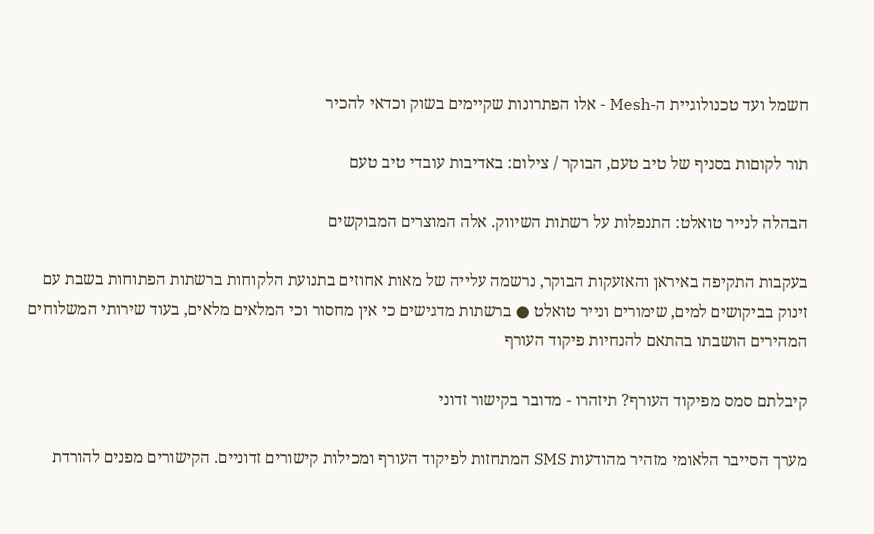חשמל ועד טכנולוגיית ה-Mesh - אלו הפתרונות שקיימים בשוק וכדאי להכיר

תור לקוםות בסניף של טיב טעם, הבוקר / צילום: באדיבות עובדי טיב טעם

הבהלה לנייר טואלט: התנפלות על רשתות השיווק. אלה המוצרים המבוקשים

בעקבות התקיפה באיראן והאזעקות הבוקר, נרשמה עלייה של מאות אחוזים בתנועת הלקוחות ברשתות הפתוחות בשבת עם זינוק בביקושים למים, שימורים ונייר טואלט ● ברשתות מדגישים כי אין מחסור וכי המלאים מלאים, בעוד שירותי המשלוחים המהירים הושבתו בהתאם להנחיות פיקוד העורף

קיבלתם סמס מפיקוד העורף? תיזהרו - מדובר בקישור זדוני

מערך הסייבר הלאומי מזהיר מהודעות SMS המתחזות לפיקוד העורף ומכילות קישורים זדוניים. הקישורים מפנים להורדת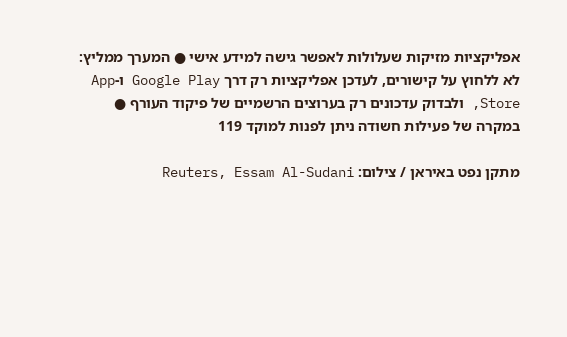אפליקציות מזיקות שעלולות לאפשר גישה למידע אישי ● המערך ממליץ: לא ללחוץ על קישורים, לעדכן אפליקציות רק דרך Google Play ו-App Store, ולבדוק עדכונים רק בערוצים הרשמיים של פיקוד העורף ● במקרה של פעילות חשודה ניתן לפנות למוקד 119

מתקן נפט באיראן / צילום: Reuters, Essam Al-Sudani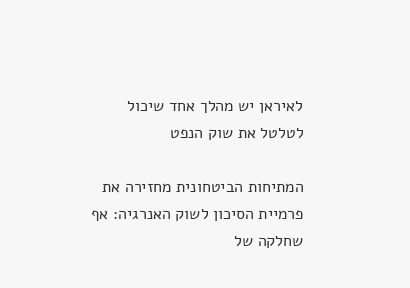לאיראן יש מהלך אחד שיכול לטלטל את שוק הנפט

המתיחות הביטחונית מחזירה את פרמיית הסיכון לשוק האנרגיה: אף שחלקה של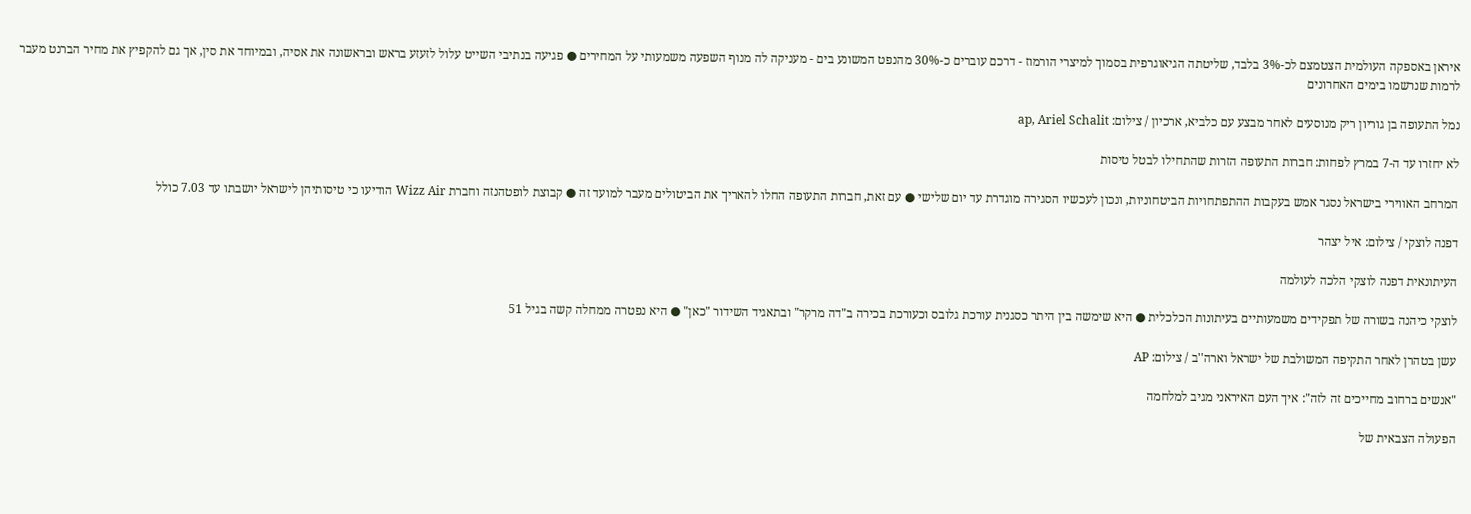איראן באספקה העולמית הצטמצם לכ-3% בלבד, שליטתה הגיאוגרפית בסמוך למיצרי הורמוז - דרכם עוברים כ-30% מהנפט המשונע בים - מעניקה לה מנוף השפעה משמעותי על המחירים ● פגיעה בנתיבי השייט עלול לזעזע בראש ובראשונה את אסיה, ובמיוחד את סין, אך גם להקפיץ את מחיר הברנט מעבר לרמות שנרשמו בימים האחרונים

נמל התעופה בן גוריון ריק מנוסעים לאחר מבצע עם כלביא, ארכיון / צילום: ap, Ariel Schalit

לא יחזרו עד ה-7 במרץ לפחות: חברות התעופה הזרות שהתחילו לבטל טיסות

המרחב האווירי בישראל נסגר אמש בעקבות ההתפתחויות הביטחוניות, ונכון לעכשיו הסגירה מוגדרת עד יום שלישי ● עם זאת, חברות התעופה החלו להאריך את הביטולים מעבר למועד זה ● קבוצת לופטהנזה וחברת Wizz Air הודיעו כי טיסותיהן לישראל יושבתו עד 7.03 כולל

דפנה לוצקי / צילום: איל יצהר

העיתונאית דפנה לוצקי הלכה לעולמה

לוצקי כיהנה בשורה של תפקידים משמעותיים בעיתונות הכלכלית ● היא שימשה בין היתר כסגנית עורכת גלובס וכעורכת בכירה ב"דה מרקר" ובתאגיד השידור "כאן" ● היא נפטרה ממחלה קשה בגיל 51

עשן בטהרן לאחר התקיפה המשולבת של ישראל וארה''ב / צילום: AP

"אנשים ברחוב מחייכים זה לזה": איך העם האיראני מגיב למלחמה

הפעולה הצבאית של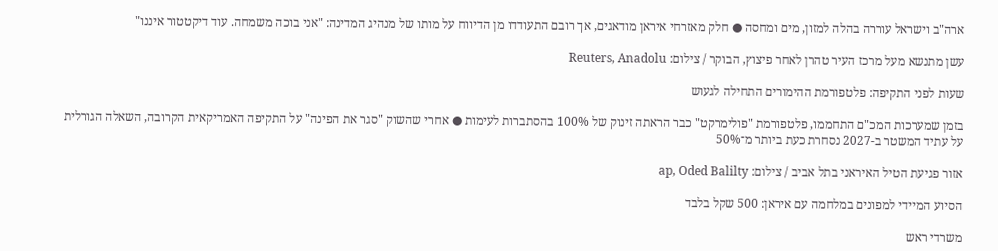ארה"ב וישראל עוררה בהלה למזון, מים ומחסה ● חלק מאזרחי איראן מודאגים, אך רובם התעודדו מן הדיווח על מותו של מנהיג המדינה: "אני בוכה משמחה. עוד דיקטטור איננו"

עשן מתנשא מעל מרכז העיר טהרן לאחר פיצוץ, הבוקר / צילום: Reuters, Anadolu

שעות לפני התקיפה: פלטפורמת ההימורים התחילה לגעוש

בזמן שמערכות המכ"ם התחממו, פלטפורמת "פולימרקט" כבר הראתה זינוק של 100% בהסתברות לעימות ● אחרי שהשוק "סגר את הפינה" על התקיפה האמריקאית הקרובה, השאלה הגורלית על עתיד המשטר ב-2027 נסחרת כעת ביותר מ־50%

אזור פגיעת הטיל האיראני בתל אביב / צילום: ap, Oded Balilty

הסיוע המיידי למפונים במלחמה עם איראן: 500 שקל בלבד

משרדי ראש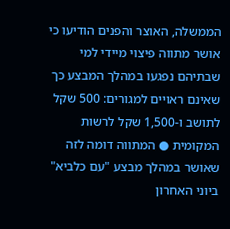הממשלה, האוצר והפנים הודיעו כי אושר מתווה פיצוי מיידי למי שבתיהם נפגעו במהלך המבצע כך שאינם ראויים למגורים: 500 שקל לתושב ו-1,500 שקל לרשות המקומית ● המתווה דומה לזה שאושר במהלך מבצע "עם כלביא" ביוני האחרון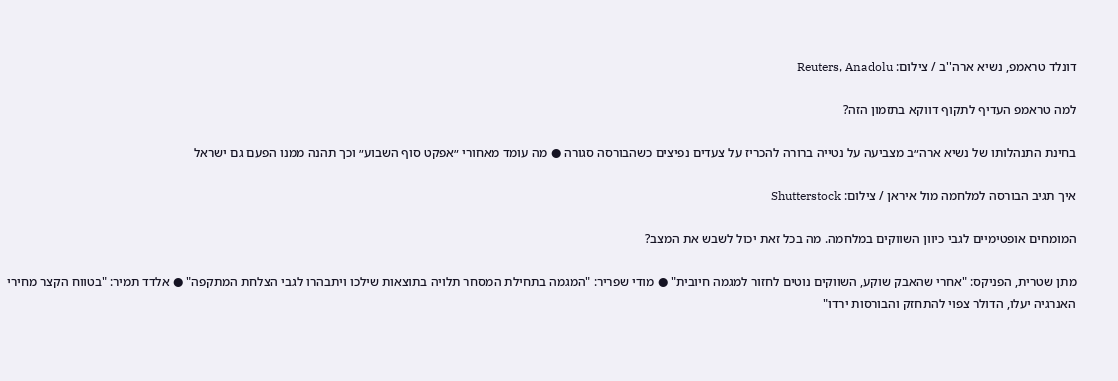דונלד טראמפ, נשיא ארה''ב / צילום: Reuters, Anadolu

למה טראמפ העדיף לתקוף דווקא בתזמון הזה?

בחינת התנהלותו של נשיא ארה״ב מצביעה על נטייה ברורה להכריז על צעדים נפיצים כשהבורסה סגורה ● מה עומד מאחורי ״אפקט סוף השבוע״ וכך תהנה ממנו הפעם גם ישראל

איך תגיב הבורסה למלחמה מול איראן / צילום: Shutterstock

המומחים אופטימיים לגבי כיוון השווקים במלחמה. מה בכל זאת יכול לשבש את המצב?

מתן שטרית, הפניקס: "אחרי שהאבק שוקע, השווקים נוטים לחזור למגמה חיובית" ● מודי שפריר: "המגמה בתחילת המסחר תלויה בתוצאות שילכו ויתבהרו לגבי הצלחת המתקפה" ● אלדד תמיר: "בטווח הקצר מחירי האנרגיה יעלו, הדולר צפוי להתחזק והבורסות ירדו"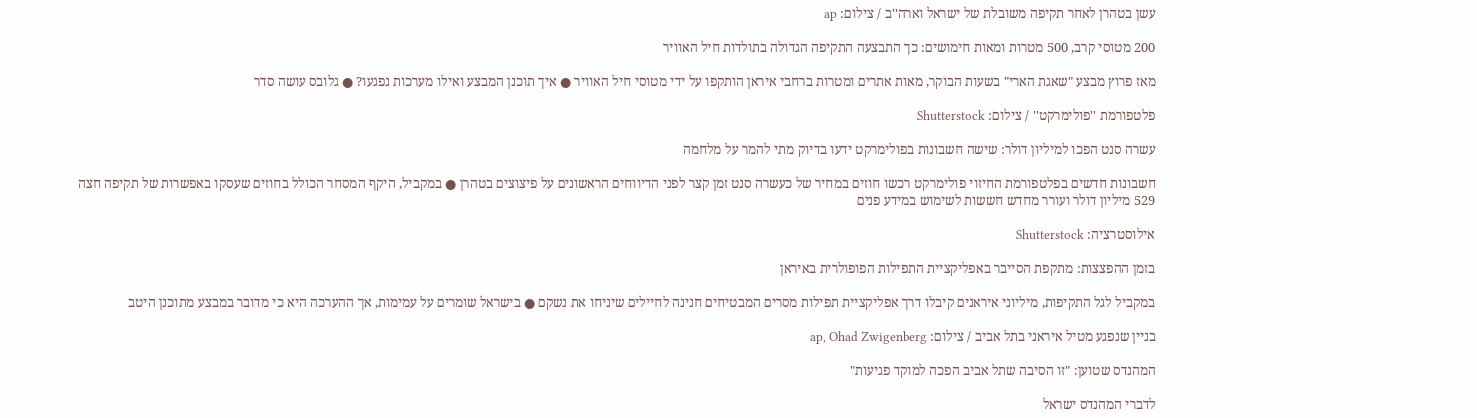עשן בטהרן לאחר תקיפה משובלת של ישראל וארה''ב / צילום: ap

200 מטוסי קרב, 500 מטרות ומאות חימושים: כך התבצעה התקיפה הגדולה בתולדות חיל האוויר

מאז פרוץ מבצע "שאגת הארי" בשעות הבוקר, מאות אתרים ומטרות ברחבי איראן הותקפו על ידי מטוסי חיל האוויר ● איך תוכנן המבצע ואילו מערכות נפגעו? ● גלובס עושה סדר

פלטפורמת ''פולימרקט'' / צילום: Shutterstock

עשרה סנט הפכו למיליון דולר: שישה חשבונות בפולימרקט ידעו בדיוק מתי להמר על מלחמה

חשבונות חדשים בפלטפורמת החיזוי פולימרקט רכשו חוזים במחיר של כעשרה סנט זמן קצר לפני הדיווחים הראשונים על פיצוצים בטהרן ● במקביל, היקף המסחר הכולל בחוזים שעסקו באפשרות של תקיפה חצה 529 מיליון דולר ועורר מחדש חששות לשימוש במידע פנים

אילוסטרציה: Shutterstock

בזמן ההפצצות: מתקפת הסייבר באפליקציית התפילות הפופולרית באיראן

במקביל לגל התקיפות, מיליוני איראנים קיבלו דרך אפליקציית תפילות מסרים המבטיחים חנינה לחיילים שיניחו את נשקם ● בישראל שומרים על עמימות, אך ההערכה היא כי מדובר במבצע מתוכנן היטב

בניין שנפגע מטיל איראני בתל אביב / צילום: ap, Ohad Zwigenberg

המהנדס שטוען: "זו הסיבה שתל אביב הפכה למוקד פגיעות"

לדברי המהנדס ישראל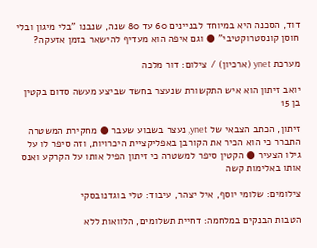דוד, הסכנה היא במיוחד לבניינים 60 עד 80 שנה, שנבנו "בלי מיגון ובלי חוסן קונסטרוקטיבי" ● וגם איפה הוא מעדיף להישאר בזמן אזעקה?

מערכת ynet (ארכיון) / צילום: דור מלכה

יואב זיתון הוא איש התקשורת שנעצר בחשד שביצע מעשה סדום בקטין בן 15

זיתון, הכתב הצבאי של ynet, נעצר בשבוע שעבר ● מחקירת המשטרה התברר כי הוא הכיר את הקורבן באפליקציית היכרויות, וזה סיפר לו על גילו הצעיר ● הקטין סיפר למשטרה כי זיתון הפיל אותו על הקרקע ואנס אותו באלימות קשה

צילומים: שלומי יוסף, איל יצהר, עיבוד: טלי בוגדנובסקי

הטבות הבנקים במלחמה: דחיית תשלומים, הלוואות ללא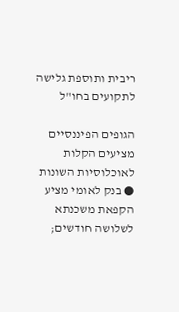ריבית ותוספת גלישה לתקועים בחו"ל

הגופים הפיננסיים מציעים הקלות לאוכלוסיות השונות ● בנק לאומי מציע הקפאת משכנתא לשלושה חודשים;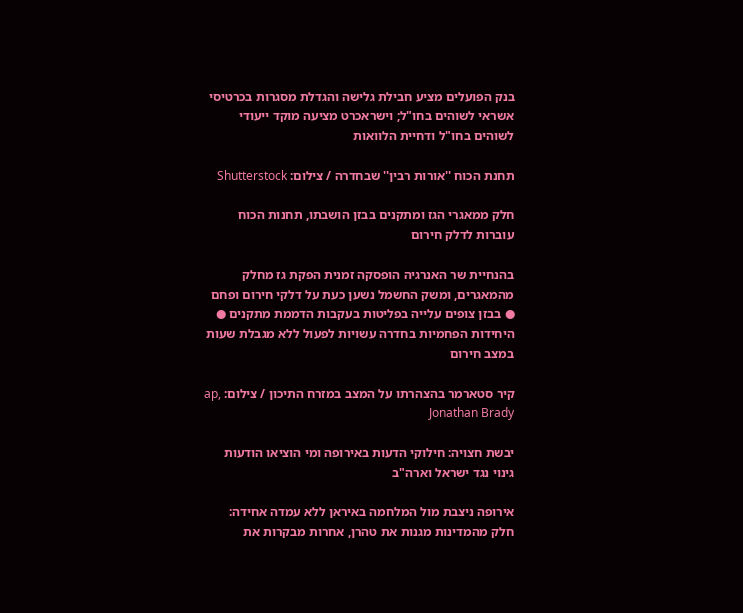בנק הפועלים מציע חבילת גלישה והגדלת מסגרות בכרטיסי אשראי לשוהים בחו"ל; וישראכרט מציעה מוקד ייעודי לשוהים בחו"ל ודחיית הלוואות

תחנת הכוח ''אורות רבין'' שבחדרה / צילום: Shutterstock

חלק ממאגרי הגז ומתקנים בבזן הושבתו, תחנות הכוח עוברות לדלק חירום

בהנחיית שר האנרגיה הופסקה זמנית הפקת גז מחלק מהמאגרים, ומשק החשמל נשען כעת על דלקי חירום ופחם ● בבזן צופים עלייה בפליטות בעקבות הדממת מתקנים ● היחידות הפחמיות בחדרה עשויות לפעול ללא מגבלת שעות במצב חירום

קיר סטארמר בהצהרתו על המצב במזרח התיכון / צילום: ap, Jonathan Brady

יבשת חצויה: חילוקי הדעות באירופה ומי הוציאו הודעות גינוי נגד ישראל וארה"ב

אירופה ניצבת מול המלחמה באיראן ללא עמדה אחידה: חלק מהמדינות מגנות את טהרן, אחרות מבקרות את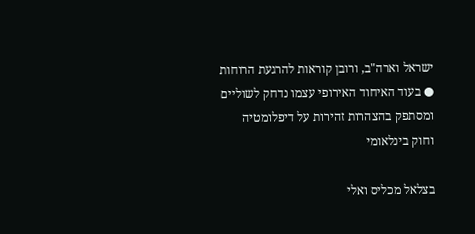ישראל וארה"ב, ורובן קוראות להרגעת הרוחות ● בעוד האיחוד האירופי עצמו נדחק לשוליים ומסתפק בהצהרות זהירות על דיפלומטיה וחוק בינלאומי

בצלאל מכליס ואלי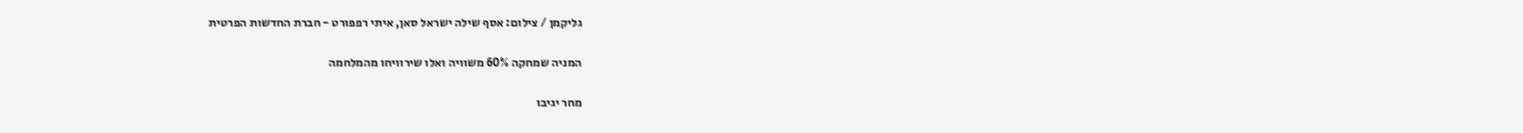גליקמן / צילום: אסף שילה ישראל סאן, איתי רפפורט - חברת החדשות הפרטית

המניה שמחקה 60% משוויה ואלו שירוויחו מהמלחמה

מחר יגיבו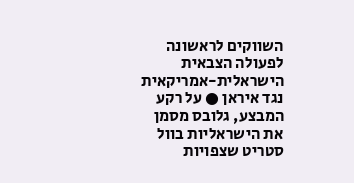השווקים לראשונה לפעולה הצבאית הישראלית-אמריקאית נגד איראן ● על רקע המבצע, גלובס מסמן את הישראליות בוול סטריט שצפויות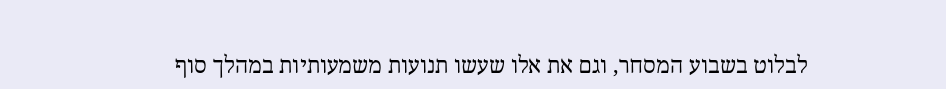לבלוט בשבוע המסחר, וגם את אלו שעשו תנועות משמעותיות במהלך סוף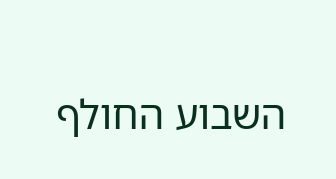השבוע החולף